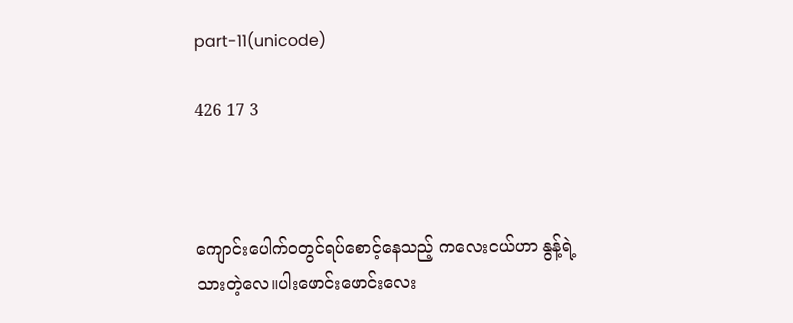part-11(unicode)

426 17 3



ကျောင်းပေါက်ဝတွင်ရပ်စောင့်နေသည့် ကလေးငယ်ဟာ နွန့်ရဲ့သားတဲ့လေ။ပါးဖောင်းဖောင်းလေး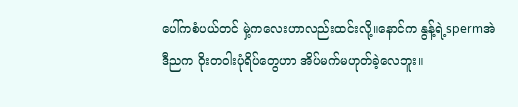ပေါ်ကစံပယ်တင် မှဲ့ကလေးဟာလည်းထင်းလို့။နောင်က နွန့်ရဲ့spermအဲဒီညက ဝိုးတဝါးပုံရိပ်တွေဟာ အိပ်မက်မဟုတ်ခဲ့လေဘူး။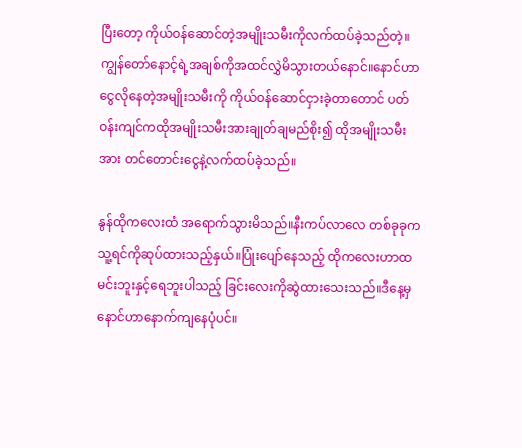ပြီးတော့ ကိုယ်ဝန်ဆောင်တဲ့အမျိုးသမီးကိုလက်ထပ်ခဲ့သည်တဲ့။ကျွန်တော်နောင့်ရဲ့အချစ်ကိုအထင်လွှဲမိသွားတယ်နောင်။နောင်ဟာငွေလိုနေတဲ့အမျိုးသမီးကို ကိုယ်ဝန်ဆောင်ငှားခဲ့တာတောင် ပတ်ဝန်းကျင်ကထိုအမျိုးသမီးအားချုတ်ချမည်စိုး၍ ထိုအမျိုးသမီးအား တင်တောင်းငွေနဲ့လက်ထပ်ခဲ့သည်။

နွန်ထိုကလေးထံ အရောက်သွားမိသည်။နီးကပ်လာလေ တစ်ခုခုကသူ့ရင်ကိုဆုပ်ထားသည့်နှယ်။ပြုံးပျော်နေသည့် ထိုကလေးဟာထမင်းဘူးနှင့်ရေဘူးပါသည့် ခြင်းလေးကိုဆွဲထားသေးသည်။ဒီနေ့မှနောင်ဟာနောက်ကျနေပုံပင်။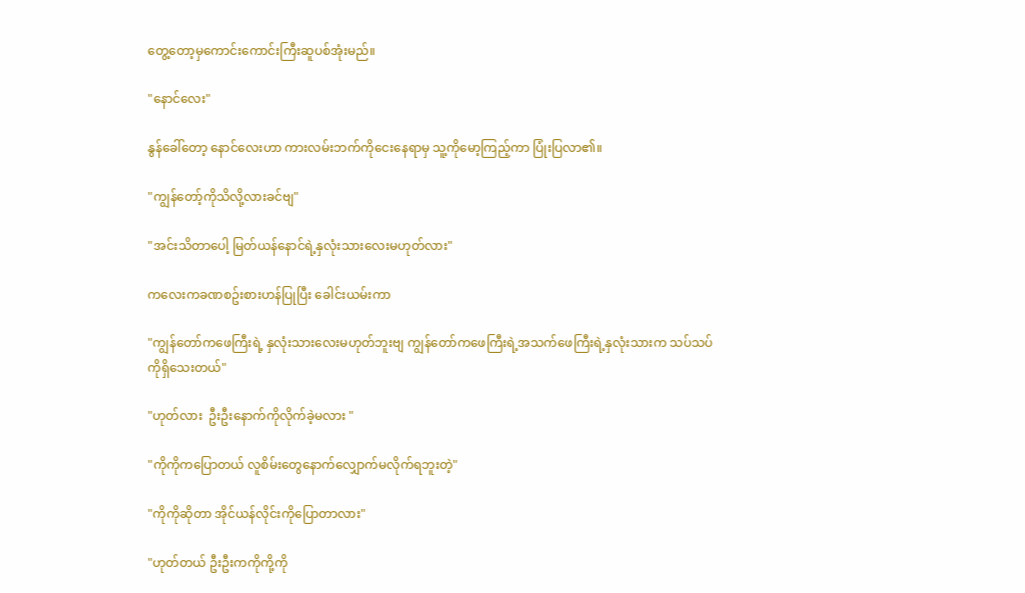တွေ့တော့မှကောင်းကောင်းကြီးဆူပစ်အုံးမည်။

"နောင်လေး"

နွန်ခေါ်တော့ နောင်လေးဟာ ကားလမ်းဘက်ကိုငေးနေရာမှ သူ့ကိုမော့ကြည့်ကာ ပြုံးပြလာ၏။

"ကျွန်တော့်ကိုသိလို့လားခင်ဗျ"

"အင်းသိတာပေါ့ မြတ်ယန်နောင်ရဲ့နှလုံးသားလေးမဟုတ်လား"

ကလေးကခဏစဥ်းစားဟန်ပြုပြီး ခေါင်းယမ်းကာ

"ကျွန်တော်ကဖေကြီးရဲ့ နှလုံးသားလေးမဟုတ်ဘူးဗျ ကျွန်တော်ကဖေကြီးရဲ့အသက်ဖေကြီးရဲ့နှလုံးသားက သပ်သပ်ကိုရှိသေးတယ်"

"ဟုတ်လား  ဦးဦးနောက်ကိုလိုက်ခဲ့မလား "

"ကိုကိုကပြောတယ် လူစိမ်းတွေနောက်လျှောက်မလိုက်ရဘူးတဲ့"

"ကိုကိုဆိုတာ အိုင်ယန်လိုင်းကိုပြောတာလား"

"ဟုတ်တယ် ဦးဦးကကိုကို့ကို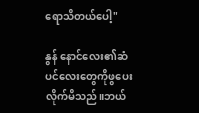ရောသိတယ်ပေါ့"

နွန် နောင်လေး၏ဆံပင်လေးတွေကိုဖွပေးလိုက်မိသည်။ဘယ်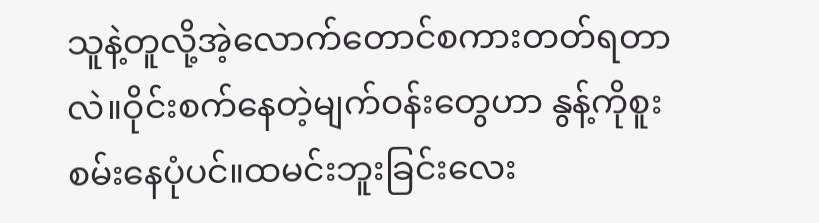သူနဲ့တူလို့အဲ့လောက်တောင်စကားတတ်ရတာလဲ။ဝိုင်းစက်နေတဲ့မျက်ဝန်းတွေဟာ နွန့်ကိုစူးစမ်းနေပုံပင်။ထမင်းဘူးခြင်းလေး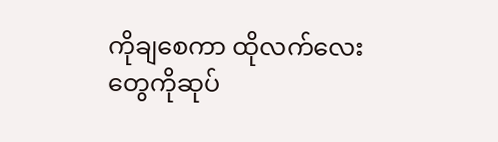ကိုချစေကာ ထိုလက်လေးတွေကိုဆုပ်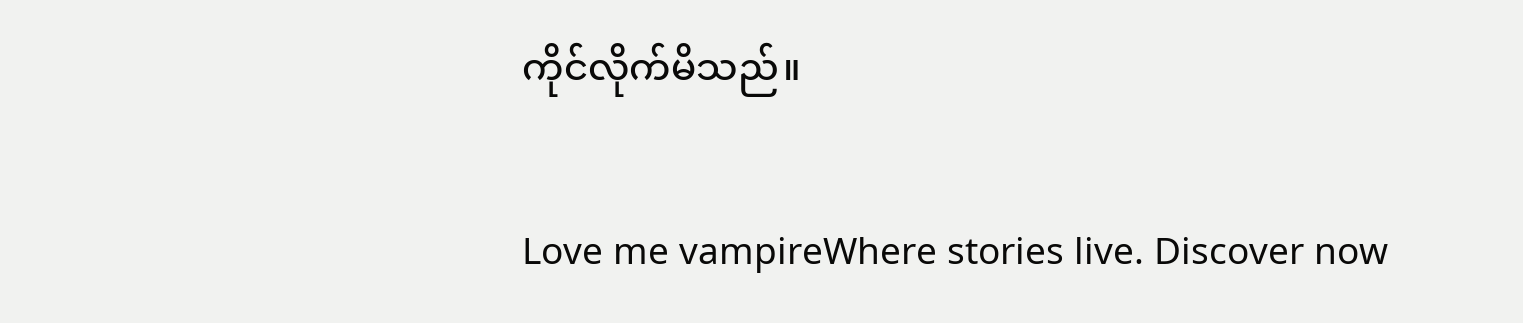ကိုင်လိုက်မိသည်။

Love me vampireWhere stories live. Discover now